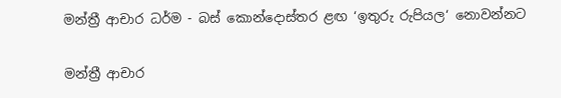මන්ත්‍රී ආචාර ධර්ම - බස් කොන්දොස්තර ළඟ ‘ඉතුරු රුපියල‘ නොවන්නට

මන්ත්‍රී ආචාර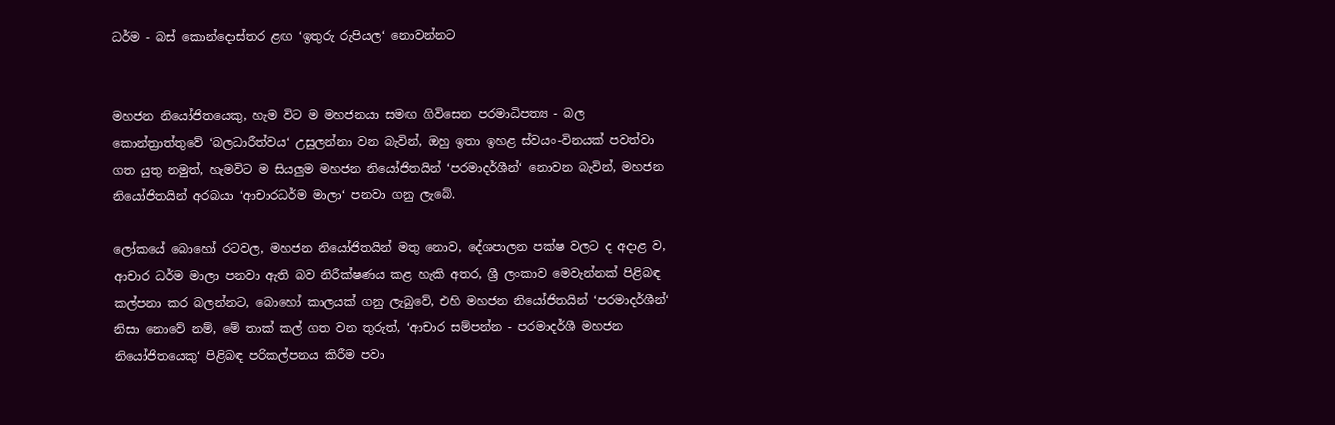ධර්ම - බස් කොන්දොස්තර ළඟ ‘ඉතුරු රුපියල‘ නොවන්නට


මහජන නියෝජිතයෙකු, හැම විට ම මහජනයා සමඟ ගිවිසෙන පරමාධිපත්‍ය - බල කොන්ත්‍රාත්තුවේ ‘බලධාරීත්වය‘ උසුලන්නා වන බැවින්, ඔහු ඉතා ඉහළ ස්වයං-විනයක් පවත්වා ගත යුතු නමුත්, හැමවිට ම සියලුම මහජන නියෝජිතයින් ‘පරමාදර්ශීන්‘ නොවන බැවින්, මහජන නියෝජිතයින් අරබයා ‘ආචාරධර්ම මාලා‘ පනවා ගනු ලැබේ.

ලෝකයේ බොහෝ රටවල, මහජන නියෝජිතයින් මතු නොව, දේශපාලන පක්ෂ වලට ද අදාළ ව, ආචාර ධර්ම මාලා පනවා ඇති බව නිරීක්ෂණය කළ හැකි අතර, ශ්‍රී ලංකාව මෙවැන්නක් පිළිබඳ කල්පනා කර බලන්නට, බොහෝ කාලයක් ගනු ලැබුවේ, එහි මහජන නියෝජිතයින් ‘පරමාදර්ශීන්‘ නිසා නොවේ නම්, මේ තාක් කල් ගත වන තුරුත්, ‘ආචාර සම්පන්න - පරමාදර්ශී මහජන නියෝජිතයෙකු‘ පිළිබඳ පරිකල්පනය කිරීම පවා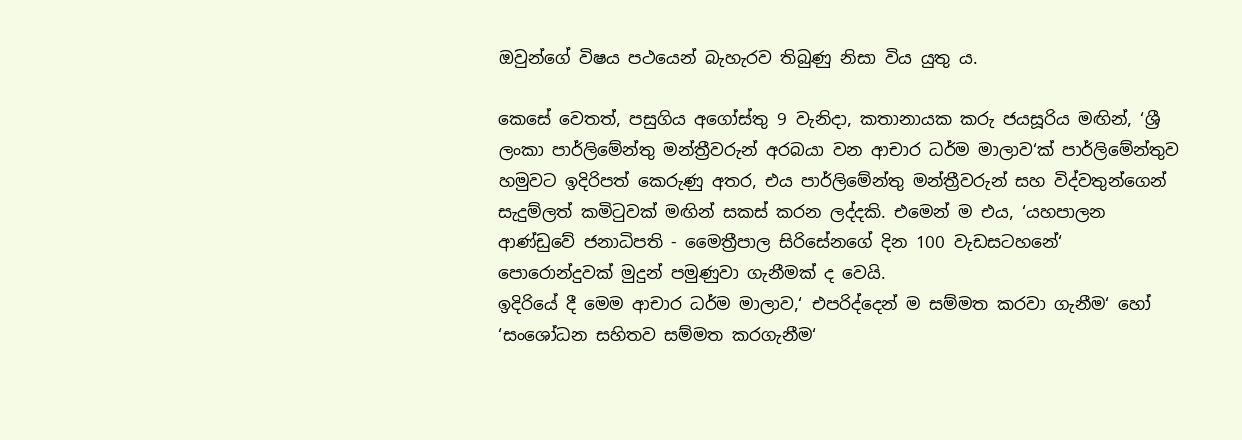ඔවුන්ගේ විෂය පථයෙන් බැහැරව තිබුණු නිසා විය යුතු ය.

කෙසේ වෙතත්, පසුගිය අගෝස්තු 9 වැනිදා, කතානායක කරු ජයසූරිය මඟින්, ‘ශ්‍රී ලංකා පාර්ලිමේන්තු මන්ත්‍රීවරුන් අරබයා වන ආචාර ධර්ම මාලාව‘ක් පාර්ලිමේන්තුව හමුවට ඉදිරිපත් කෙරුණු අතර, එය පාර්ලිමේන්තු මන්ත්‍රීවරුන් සහ විද්වතුන්ගෙන් සැදුම්ලත් කමිටුවක් මඟින් සකස් කරන ලද්දකි. එමෙන් ම එය, ‘යහපාලන ආණ්ඩුවේ ජනාධිපති - මෛත්‍රීපාල සිරිසේනගේ දින 100 වැඩසටහනේ‘ පොරොන්දුවක් මුදුන් පමුණුවා ගැනීමක් ද වෙයි.
ඉදිරියේ දී මෙම ආචාර ධර්ම මාලාව,‘ එපරිද්දෙන් ම සම්මත කරවා ගැනීම‘ හෝ ‘සංශෝධන සහිතව සම්මත කරගැනීම‘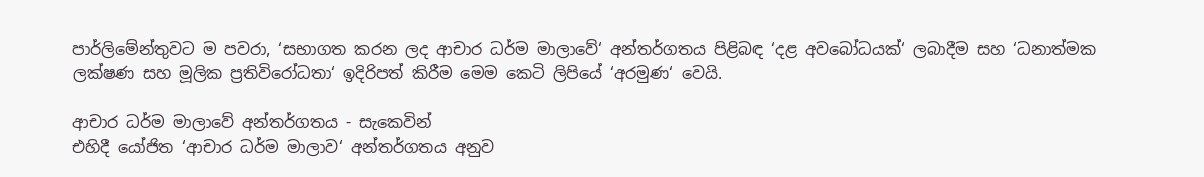පාර්ලිමේන්තුවට ම පවරා, ‘සභාගත කරන ලද ආචාර ධර්ම මාලාවේ‘ අන්තර්ගතය පිළිබඳ ‘දළ අවබෝධයක්‘ ලබාදීම සහ ‘ධනාත්මක ලක්ෂණ සහ මූලික ප්‍ර‍තිවිරෝධතා‘ ඉදිරිපත් කිරීම මෙම කෙටි ලිපියේ ‘අරමුණ‘ වෙයි.

ආචාර ධර්ම මාලාවේ අන්තර්ගතය - සැකෙවින්
එහිදී යෝජිත ‘ආචාර ධර්ම මාලාව‘ අන්තර්ගතය අනුව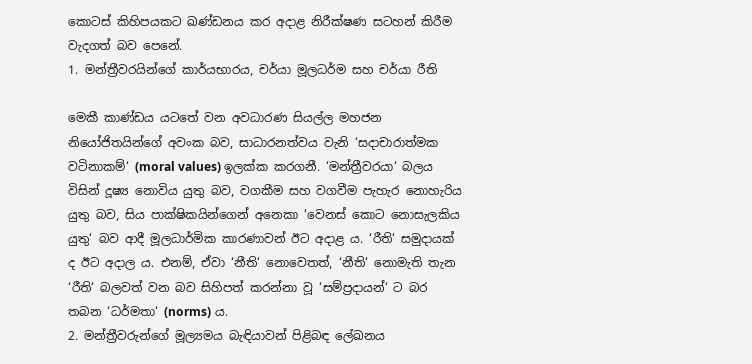කොටස් කිහිපයකට ඛණ්ඩනය කර අදාළ නිරීක්ෂණ සටහන් කිරීම වැදගත් බව පෙනේ.
1. මන්ත්‍රීවරයින්ගේ කාර්යභාරය, චර්යා මූලධර්ම සහ චර්යා රීති

මෙකී කාණ්ඩය යටතේ වන අවධාරණ සියල්ල මහජන නියෝජිතයින්ගේ අවංක බව, සාධාරනත්වය වැනි ‘සදාචාරාත්මක වටිනාකම්‘ (moral values) ඉලක්ක කරගනී. ‘මන්ත්‍රීවරයා‘ බලය විසින් දූෂ්‍ය නොවිය යුතු බව, වගකීම සහ වගවීම පැහැර නොහැරිය යුතු බව, සිය පාක්ෂිකයින්ගෙන් අනෙකා ‘වෙනස් කොට නොසැලකිය යුතු‘ බව ආදී මූලධාර්මික කාරණාවන් ඊට අදාළ ය. ‘රීති‘ සමුදායක් ද ඊට අදාල ය. එනම්, ඒවා ‘නීති‘ නොවෙතත්, ‘නීති‘ නොමැති තැන ‘රීති‘ බලවත් වන බව සිහිපත් කරන්නා වූ ‘සම්ප්‍ර‍දායන්‘ ට බර තබන ‘ධර්මතා‘ (norms) ය.
2. මන්ත්‍රීවරුන්ගේ මූල්‍යමය බැඳියාවන් පිළිබඳ ලේඛනය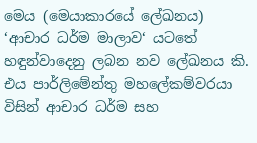මෙය (මෙයාකාරයේ ලේඛනය) ‘ආචාර ධර්ම මාලාව‘ යටතේ හඳුන්වාදෙනු ලබන නව ලේඛනය කි. එය පාර්ලිමේන්තු මහලේකම්වරයා විසින් ආචාර ධර්ම සහ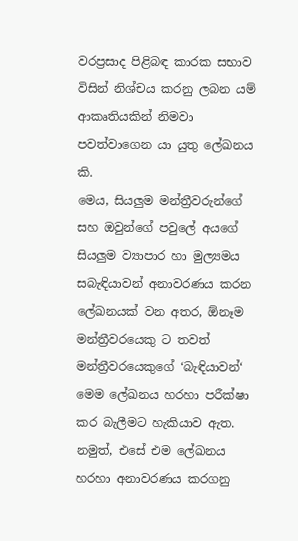වරප්‍ර‍සාද පිළිබඳ කාරක සභාව විසින් නිශ්චය කරනු ලබන යම් ආකෘතියකින් නිමවා පවත්වාගෙන යා යුතු ලේඛනය කි.
මෙය, සියලුම මන්ත්‍රීවරුන්ගේ සහ ඔවුන්ගේ පවුලේ අයගේ සියලුම ව්‍යාපාර හා මුල්‍යමය සබැඳියාවන් අනාවරණය කරන ලේඛනයක් වන අතර, ඕනෑම මන්ත්‍රීවරයෙකු ට තවත් මන්ත්‍රීවරයෙකුගේ ‘බැඳියාවන්‘ මෙම ලේඛනය හරහා පරීක්ෂා කර බැලීමට හැකියාව ඇත.
නමුත්, එසේ එම ලේඛනය හරහා අනාවරණය කරගනු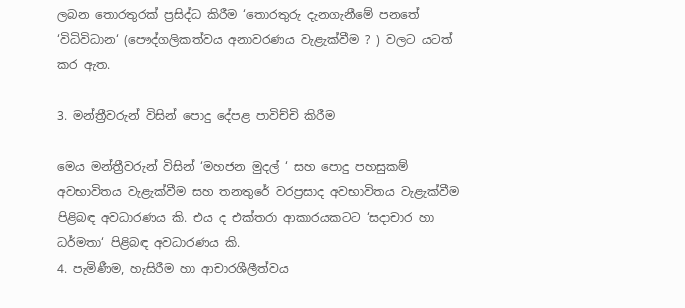ලබන තොරතුරක් ප්‍ර‍සිද්ධ කිරීම ‘තොරතුරු දැනගැනීමේ පනතේ ‘විධිවිධාන‘ (පෞද්ගලිකත්වය අනාවරණය වැළැක්වීම ? ) වලට යටත් කර ඇත.

3. මන්ත්‍රීවරුන් විසින් පොදු දේපළ පාවිච්චි කිරීම

මෙය මන්ත්‍රීවරුන් විසින් ‘මහජන මුදල් ‘ සහ පොදු පහසුකම් අවභාවිතය වැළැක්වීම සහ තනතුරේ වරප්‍ර‍සාද අවභාවිතය වැළැක්වීම පිළිබඳ අවධාරණය කි. එය ද එක්තරා ආකාරයකටට ‘සදාචාර හා ධර්මතා‘ පිළිබඳ අවධාරණය කි.
4. පැමිණීම, හැසිරීම හා ආචාරශීලීත්වය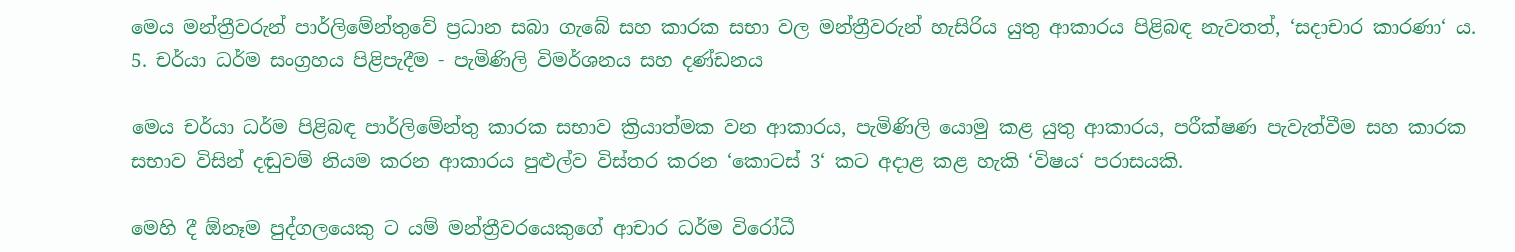මෙය මන්ත්‍රීවරුන් පාර්ලිමේන්තුවේ ප්‍ර‍ධාන සබා ගැබේ සහ කාරක සභා වල මන්ත්‍රීවරුන් හැසිරිය යුතු ආකාරය පිළිබඳ නැවතත්, ‘සදාචාර කාරණා‘ ය.
5. චර්යා ධර්ම සංග්‍ර‍හය පිළිපැදීම - පැමිණිලි විමර්ශනය සහ දණ්ඩනය

මෙය චර්යා ධර්ම පිළිබඳ පාර්ලිමේන්තු කාරක සභාව ක්‍රියාත්මක වන ආකාරය, පැමිණිලි යොමු කළ යුතු ආකාරය, පරීක්ෂණ පැවැත්වීම සහ කාරක සභාව විසින් දඬුවම් නියම කරන ආකාරය පුළුල්ව විස්තර කරන ‘කොටස් 3‘ කට අදාළ කළ හැකි ‘විෂය‘ පරාසයකි.

මෙහි දී ඕනෑම පුද්ගලයෙකු ට යම් මන්ත්‍රීවරයෙකුගේ ආචාර ධර්ම විරෝධී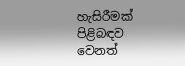හැසිරීමක් පිළිබඳව වෙනත්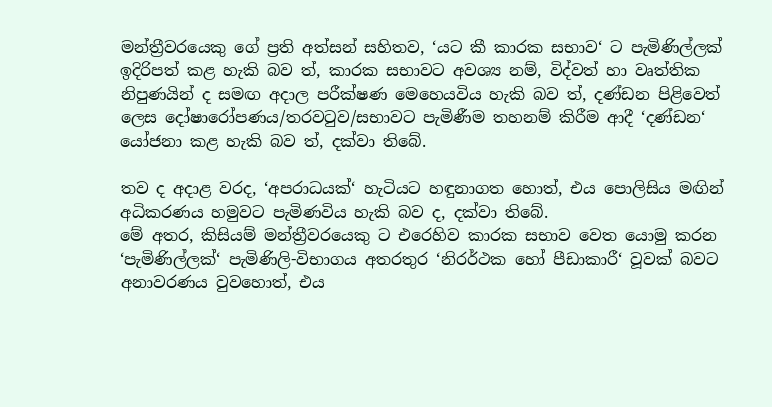මන්ත්‍රීවරයෙකු ගේ ප්‍ර‍ති අත්සන් සහිතව, ‘යට කී කාරක සභාව‘ ට පැමිණිල්ලක් ඉදිරිපත් කළ හැකි බව ත්, කාරක සභාවට අවශ්‍ය නම්, විද්වත් හා වෘත්තික නිපුණයින් ද සමඟ අදාල පරීක්ෂණ මෙහෙයවිය හැකි බව ත්, දණ්ඩන පිළිවෙත් ලෙස දෝෂාරෝපණය/තරවටුව/සභාවට පැමිණීම තහනම් කිරීම ආදී ‘දණ්ඩන‘ යෝජනා කළ හැකි බව ත්, දක්වා තිබේ.

තව ද අදාළ වරද, ‘අපරාධයක්‘ හැටියට හඳුනාගත හොත්, එය පොලිසිය මඟින් අධිකරණය හමුවට පැමිණවිය හැකි බව ද, දක්වා තිබේ.
මේ අතර, කිසියම් මන්ත්‍රීවරයෙකු ට එරෙහිව කාරක සභාව වෙත යොමු කරන ‘පැමිණිල්ලක්‘ පැමිණිලි-විභාගය අතරතුර ‘නිරර්ථක හෝ පීඩාකාරී‘ වූවක් බවට අනාවරණය වුවහොත්, එය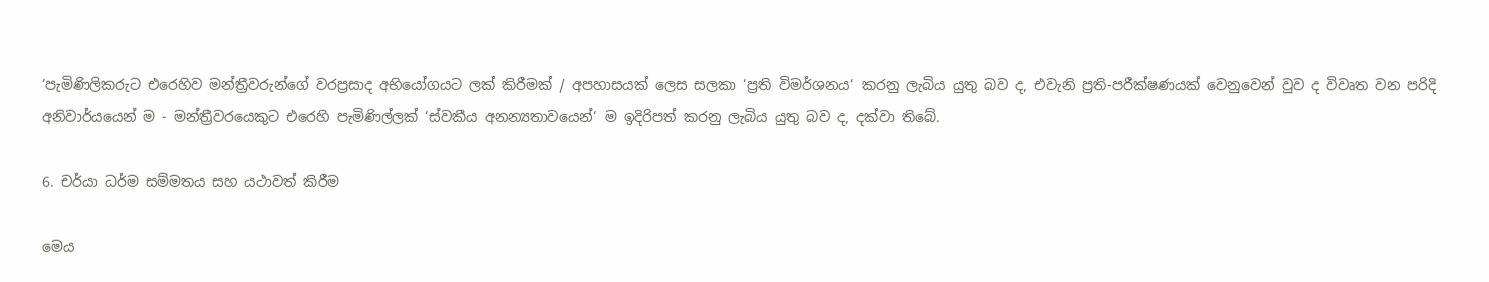‘පැමිණිලිකරුට එරෙහිව මන්ත්‍රීවරුන්ගේ වරප්‍ර‍සාද අභියෝගයට ලක් කිරීමක් / අපහාසයක් ලෙස සලකා ‘ප්‍ර‍ති විමර්ශනය‘ කරනු ලැබිය යුතු බව ද, එවැනි ප්‍ර‍ති-පරීක්ෂණයක් වෙනුවෙන් වුව ද විවෘත වන පරිදි අනිවාර්යයෙන් ම - මන්ත්‍රීවරයෙකුට එරෙහි පැමිණිල්ලක් ‘ස්වකීය අනන්‍යතාවයෙන්‘ ම ඉදිරිපත් කරනු ලැබිය යුතු බව ද, දක්වා තිබේ.

6. චර්යා ධර්ම සම්මතය සහ යථාවත් කිරීම

මෙය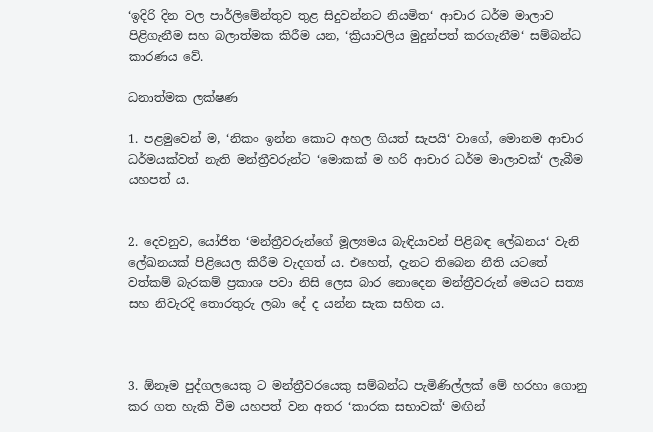‘ඉදිරි දින වල පාර්ලිමේන්තුව තුළ සිදුවන්නට නියමිත‘ ආචාර ධර්ම මාලාව පිළිගැනීම සහ බලාත්මක කිරීම යන, ‘ක්‍රියාවලිය මුදුන්පත් කරගැනීම‘ සම්බන්ධ කාරණය වේ.

ධනාත්මක ලක්ෂණ

1. පළමුවෙන් ම, ‘නිකං ඉන්න කොට අහල ගියත් සැපයි‘ වාගේ, මොනම ආචාර ධර්මයක්වත් නැති මන්ත්‍රීවරුන්ට ‘මොකක් ම හරි ආචාර ධර්ම මාලාවක්‘ ලැබීම යහපත් ය.


2. දෙවනුව, යෝජිත ‘මන්ත්‍රීවරුන්ගේ මූල්‍යමය බැඳියාවන් පිළිබඳ ලේඛනය‘ වැනි ලේඛනයක් පිළියෙල කිරීම වැදගත් ය. එහෙත්, දැනට තිබෙන නීති යටතේ වත්කම් බැරකම් ප්‍ර‍කාශ පවා නිසි ලෙස බාර නොදෙන මන්ත්‍රීවරුන් මෙයට සත්‍ය සහ නිවැරදි තොරතුරු ලබා දේ ද යන්න සැක සහිත ය.



3. ඕනෑම පුද්ගලයෙකු ට මන්ත්‍රීවරයෙකු සම්බන්ධ පැමිණිල්ලක් මේ හරහා ගොනු කර ගත හැකි වීම යහපත් වන අතර ‘කාරක සභාවක්‘ මඟින්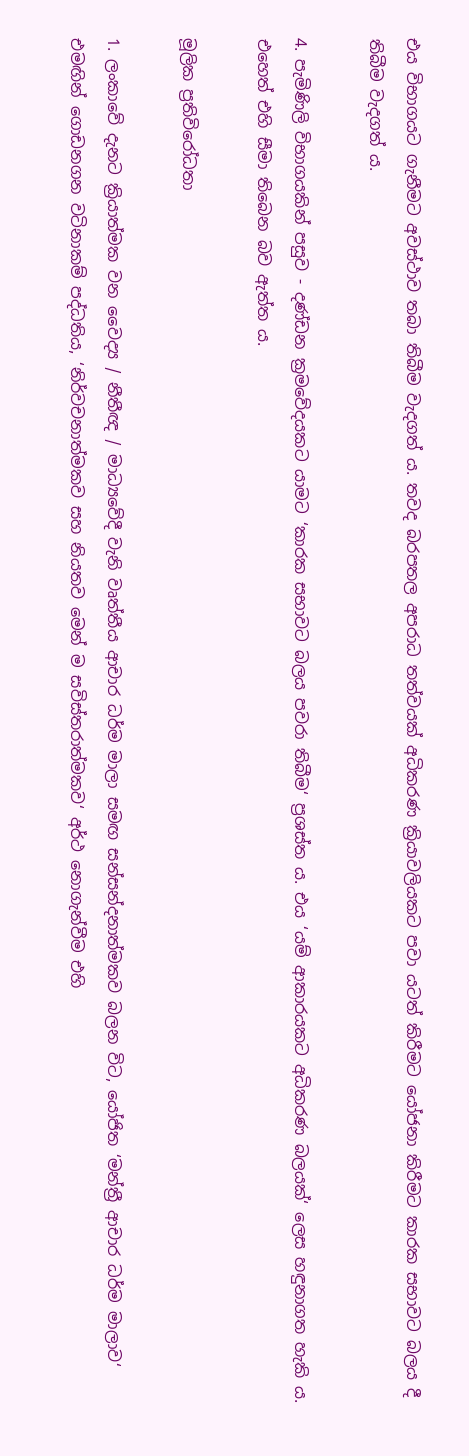එය විභාගයට ගැනීමට අවස්ථාව තබා තිබීම වැදගත් ය. තවද බරපතල අපරාධ තත්වයක් අධිකරණ ක්‍රියාවලියකට පවා යටත් කිරීමට යෝජනා කිරීමට කාරක සභාවට බලය දී තිබීම වැදගත් ය.

4. පැමිණිලි විභාගයකින් පසුව - දණ්ඩන ක්‍ර‍මවේදයකට යාමට ‘කාරක සභාවට බලය පවරා තිබීම‘ ප්‍ර‍ශස්ත ය. එය ‘යම් ආකාරයකට අධිකරණ බලයක්‘ ලෙස හඳුනාගත හැකි ය. එහෙත් එහි සීමා තිබෙන බව ඇත්ත ය.

මූලික ප්‍ර‍තිවිරෝධතා

1. ලංකාවේ දැනට ක්‍රියාත්මක වන වෛද්‍ය / නීතීඥ / මාධ්‍යවේදී වැනි වෘත්තීය ආචාර ධර්ම මාලා සමඟ සන්සන්දනාත්මකව බලන විට, යෝජිත ‘මන්ත්‍රී ආචාර ධර්ම මාලාව‘ එමඟින් ගොඩනගන වටිනාකම් පද්ධතිය, ‘නිර්වචනාත්මකව සහ නියතව මෙන් ම සවිස්තරාත්මකව‘ අර්ථ නොගැන්වීම එහි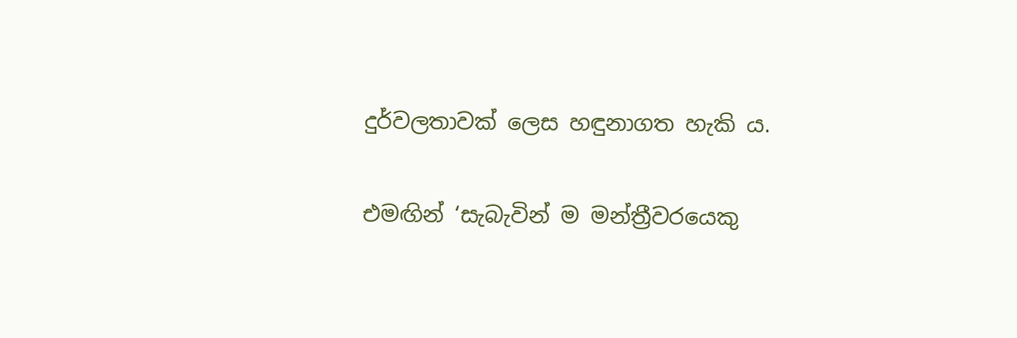දුර්වලතාවක් ලෙස හඳුනාගත හැකි ය.

එමඟින් ‘සැබැවින් ම මන්ත්‍රීවරයෙකු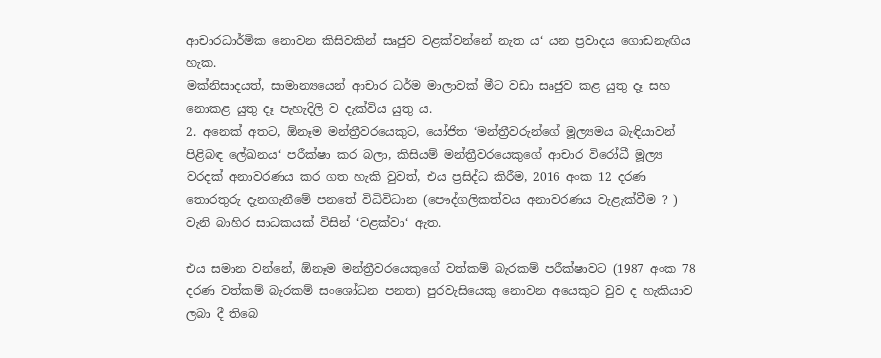ආචාරධාර්මික නොවන කිසිවකින් සෘජුව වළක්වන්නේ නැත ය‘ යන ප්‍ර‍වාදය ගොඩනැඟිය හැක.
මක්නිසාදයත්, සාමාන්‍යයෙන් ආචාර ධර්ම මාලාවක් මීට වඩා සෘජුව කළ යුතු දෑ සහ නොකළ යුතු දෑ පැහැදිලි ව දැක්විය යුතු ය.
2. අනෙක් අතට, ඕනෑම මන්ත්‍රීවරයෙකුට, යෝජිත ‘මන්ත්‍රීවරුන්ගේ මූල්‍යමය බැඳියාවන් පිළිබඳ ලේඛනය‘ පරීක්ෂා කර බලා, කිසියම් මන්ත්‍රීවරයෙකුගේ ආචාර විරෝධී මූල්‍ය වරදක් අනාවරණය කර ගත හැකි වුවත්, එය ප්‍ර‍සිද්ධ කිරීම, 2016 අංක 12 දරණ තොරතුරු දැනගැනීමේ පනතේ විධිවිධාන (පෞද්ගලිකත්වය අනාවරණය වැළැක්වීම ? ) වැනි බාහිර සාධකයක් විසින් ‘වළක්වා‘ ඇත.

එය සමාන වන්නේ, ඕනෑම මන්ත්‍රීවරයෙකුගේ වත්කම් බැරකම් පරීක්ෂාවට (1987 අංක 78 දරණ වත්කම් බැරකම් සංශෝධන පනත) පුරවැසියෙකු නොවන අයෙකුට වුව ද හැකියාව ලබා දී තිබෙ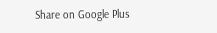Share on Google Plus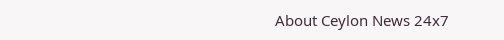About Ceylon News 24x7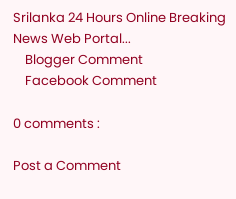Srilanka 24 Hours Online Breaking News Web Portal...
    Blogger Comment
    Facebook Comment

0 comments :

Post a Comment